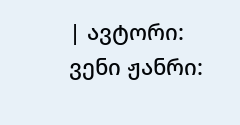| ავტორი: ვენი ჟანრი: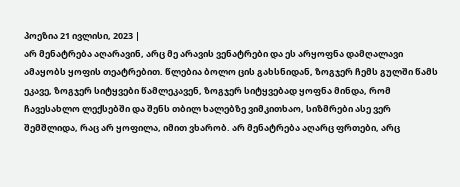პოეზია 21 ივლისი, 2023 |
არ მენატრება აღარავინ, არც მე არავის ვენატრები და ეს არყოფნა დამღალავი ამაყობს ყოფის თეატრებით. წლებია ბოლო ცის გახსნიდან, ზოგჯერ ჩემს გულში წამს ეკავე, ზოგჯერ სიტყვები წამლეკავენ, ზოგჯერ სიტყვებად ყოფნა მინდა, რომ ჩავესახლო ლექსებში და შენს თბილ ხალებზე ვიმკითხაო, სიზმრები ასე ვერ შემშლიდა, რაც არ ყოფილა, იმით ვხარობ. არ მენატრება აღარც ფრთები, არც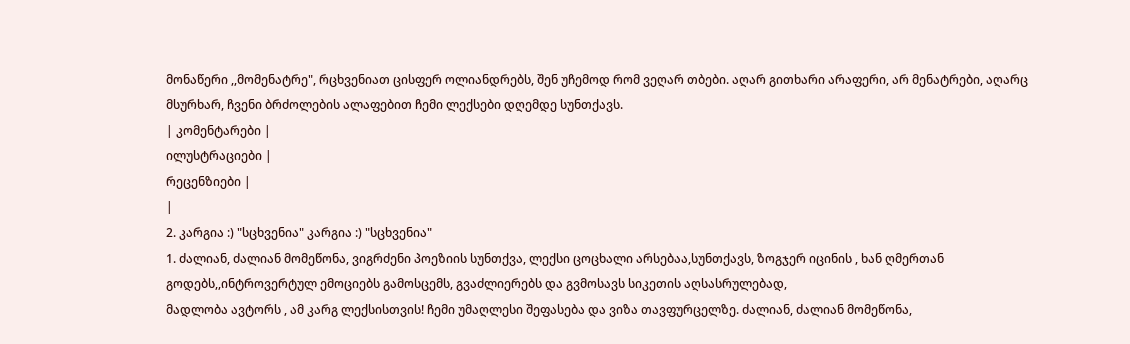მონაწერი ,,მომენატრე", რცხვენიათ ცისფერ ოლიანდრებს, შენ უჩემოდ რომ ვეღარ თბები. აღარ გითხარი არაფერი, არ მენატრები, აღარც მსურხარ, ჩვენი ბრძოლების ალაფებით ჩემი ლექსები დღემდე სუნთქავს.
| კომენტარები |
ილუსტრაციები |
რეცენზიები |
|
2. კარგია :) "სცხვენია" კარგია :) "სცხვენია"
1. ძალიან, ძალიან მომეწონა, ვიგრძენი პოეზიის სუნთქვა, ლექსი ცოცხალი არსებაა,სუნთქავს, ზოგჯერ იცინის , ხან ღმერთან გოდებს,,ინტროვერტულ ემოციებს გამოსცემს, გვაძლიერებს და გვმოსავს სიკეთის აღსასრულებად,
მადლობა ავტორს , ამ კარგ ლექსისთვის! ჩემი უმაღლესი შეფასება და ვიზა თავფურცელზე. ძალიან, ძალიან მომეწონა,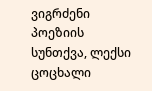ვიგრძენი პოეზიის სუნთქვა, ლექსი ცოცხალი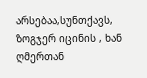არსებაა,სუნთქავს, ზოგჯერ იცინის , ხან ღმერთან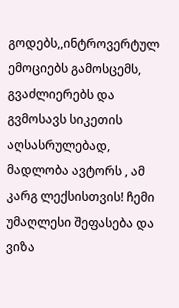გოდებს,,ინტროვერტულ ემოციებს გამოსცემს, გვაძლიერებს და გვმოსავს სიკეთის აღსასრულებად,
მადლობა ავტორს , ამ კარგ ლექსისთვის! ჩემი უმაღლესი შეფასება და ვიზა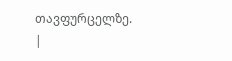თავფურცელზე.
|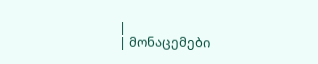|
| მონაცემები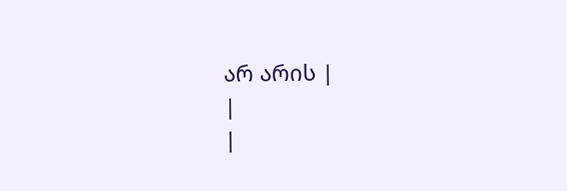არ არის |
|
|